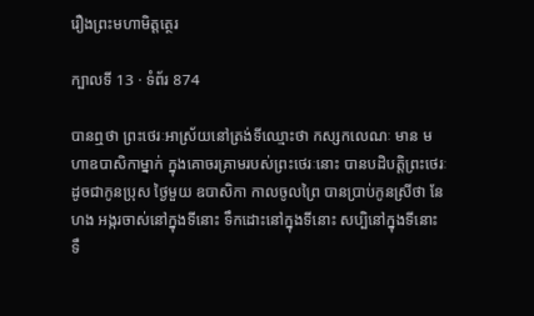រឿងព្រះមហាមិត្តត្ថេរ

ក្បាលទី 13 · ទំព័រ 874

បានឮថា ព្រះថេរៈអាស្រ័យនៅត្រង់ទីឈ្មោះថា កស្សកលេណៈ មាន មហាឧបាសិកាម្នាក់ ក្នុងគោចរគ្រាមរបស់ព្រះថេរៈនោះ បានបដិបត្តិព្រះថេរៈ ដូចជាកូនប្រុស ថ្ងៃមួយ ឧបាសិកា កាលចូលព្រៃ បានប្រាប់កូនស្រីថា នែ ហង អង្ករចាស់នៅក្នុងទីនោះ ទឹកដោះនៅក្នុងទីនោះ សប្បិនៅក្នុងទីនោះ ទឹ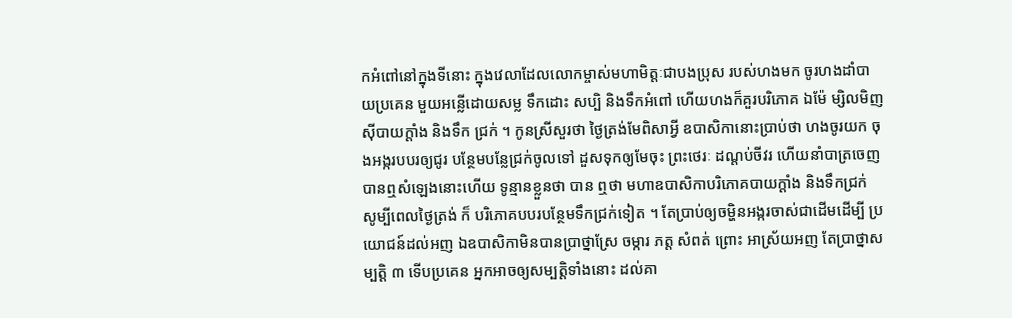កអំពៅនៅក្នុងទីនោះ ក្នុងវេលាដែលលោកម្ចាស់មហាមិត្តៈជាបងប្រុស របស់ហងមក ចូរហងដាំបាយប្រគេន មួយអន្លើដោយសម្ល ទឹកដោះ សប្បិ និងទឹកអំពៅ ហើយហងក៏គួរបរិភោគ ឯម៉ែ ម្សិលមិញស៊ីបាយក្តាំង និងទឹក ជ្រក់ ។ កូនស្រីសួរថា ថ្ងៃត្រង់មែពិសាអ្វី ឧបាសិកានោះប្រាប់ថា ហងចូរយក ចុងអង្ករបបរឲ្យជូរ បន្ថែមបន្លែជ្រក់ចូលទៅ ដួសទុកឲ្យមែចុះ ព្រះថេរៈ ដណ្តប់ចីវរ ហើយនាំបាត្រចេញ បានឮសំឡេងនោះហើយ ទូន្មានខ្លួនថា បាន ឮថា មហាឧបាសិកាបរិភោគបាយក្តាំង និងទឹកជ្រក់ សូម្បីពេលថ្ងៃត្រង់ ក៏ បរិភោគបបរបន្ថែមទឹកជ្រក់ទៀត ។ តែប្រាប់ឲ្យចម្ហិនអង្ករចាស់ជាដើមដើម្បី ប្រយោជន៍ដល់អញ ឯឧបាសិកាមិនបានប្រាថ្នាស្រែ ចម្ការ ភត្ត សំពត់ ព្រោះ អាស្រ័យអញ តែប្រាថ្នាសម្បត្តិ ៣ ទើបប្រគេន អ្នកអាចឲ្យសម្បត្តិទាំងនោះ ដល់គា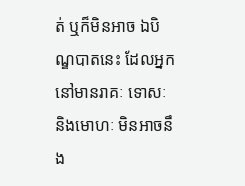ត់ ឬក៏មិនអាច ឯបិណ្ឌបាតនេះ ដែលអ្នកនៅមានរាគៈ ទោសៈ និងមោហៈ មិនអាចនឹង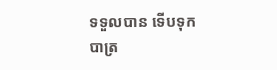ទទួលបាន ទើបទុកបាត្រ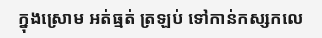ក្នុងស្រោម អត់ធ្មត់ ត្រឡប់ ទៅកាន់កស្សកលេ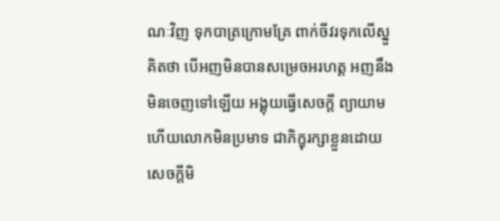ណៈវិញ ទុកបាត្រក្រោមគ្រែ ពាក់ចីវរទុកលើស្នួ គិតថា បើអញមិនបានសម្រេចអរហត្ត អញនឹងមិនចេញទៅឡើយ អង្គុយធ្វើសេចក្តី ព្យាយាម ហើយលោកមិនប្រមាទ ជាភិក្ខុរក្សាខ្លួនដោយសេចក្តីមិ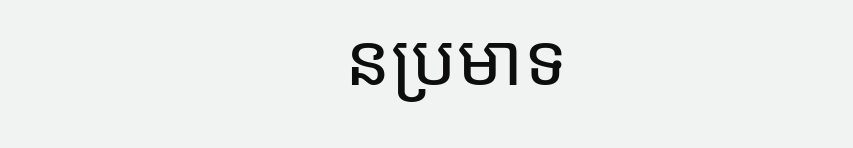នប្រមាទ